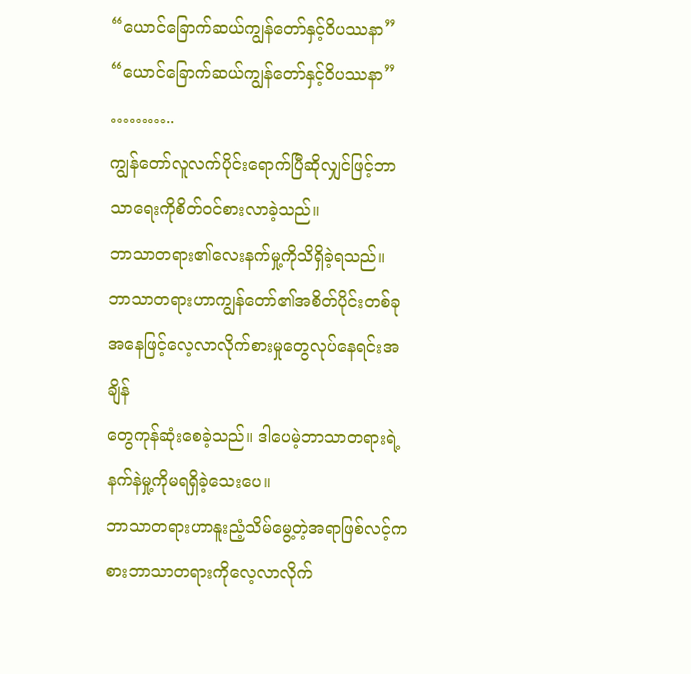“ယောင်ခြောက်ဆယ်ကျွန်တော်နှင့်ဝိပဿနာ”
“ယောင်ခြောက်ဆယ်ကျွန်တော်နှင့်ဝိပဿနာ”
………..
ကျွန်တော်လူလက်ပိုင်းရောက်ပြီဆိုလျှင်ဖြင့်ဘာသာရေးကိုစိတ်ဝင်စားလာခဲ့သည်။
ဘာသာတရား၏လေးနက်မှု့ကိုသိရှိခဲ့ရသည်။
ဘာသာတရားဟာကျွန်တော်၏အစိတ်ပိုင်းတစ်ခုအနေဖြင့်လေ့လာလိုက်စားမှုတွေလုပ်နေရင်းအချိန်
တွေကုန်ဆုံးစေခဲ့သည်။ ဒါပေမဲ့ဘာသာတရားရဲ့နက်နဲမှု့ကိုမရရှိခဲ့သေးပေ။
ဘာသာတရားဟာနူးညံ့သိမ်မွေ့တဲ့အရာဖြစ်လင့်ကစားဘာသာတရားကိုလေ့လာလိုက်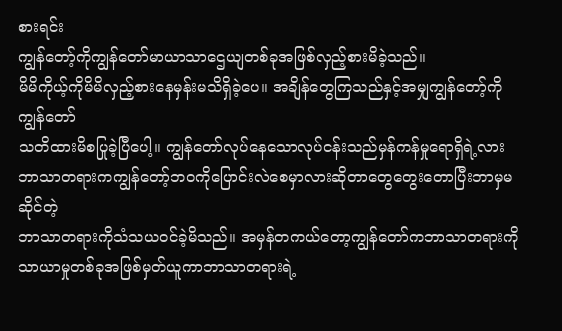စားရင်း
ကျွန်တော့်ကိုကျွန်တော်မာယာသာဌေယျတစ်ခုအဖြစ်လှည့်စားမိခဲ့သည်။
မိမိကိုယ့်ကိုမိမိလှည့်စားနေမှန်းမသိရှိခဲ့ပေ။ အချိန်တွေကြသည်နှင့်အမျှကျွန်တော့်ကိုကျွန်တော်
သတိထားမိစပြုခဲ့ပြီပေါ့။ ကျွန်တော်လုပ်နေသောလုပ်ငန်းသည်မှန်ကန်မှုရောရှိရဲ့လား
ဘာသာတရားကကျွန်တော့်ဘဝကိုပြောင်းလဲစေမှာလားဆိုတာတွေတွေးတောပြီးဘာမှမဆိုင်တဲ့
ဘာသာတရားကိုသံသယဝင်ခဲ့မိသည်။ အမှန်တကယ်တော့ကျွန်တော်ကဘာသာတရားကိုသာယာမှုတစ်ခုအဖြစ်မှတ်ယူကာဘာသာတရားရဲ့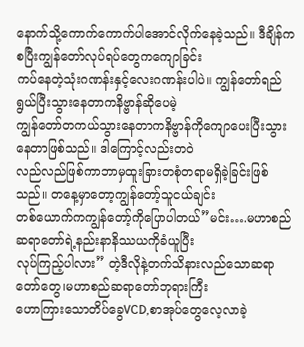နောက်သို့ကောက်ကောက်ပါအောင်လိုက်နေခဲ့သည်။ ဒီချိန်ကစပြီးကျွန်တော်လုပ်ရပ်တွေကကျောခြင်း
ကပ်နေတဲ့သုံးဂဏန်းနှင့်လေးဂဏန်းပါပဲ။ ကျွန်တော်ရည်ရွယ်ပြီးသွားနေတာကနိဗ္ဗာန်ဆိုပေမဲ့
ကျွန်တော်တကယ်သွားနေတာကနိဗ္ဗာန်ကိုကျောပေးပြီးသွားနေတာဖြစ်သည်။ ဒါကြောင့်လည်းတဝဲ
လည်လည်ဖြစ်ကာဘာမှထူးခြားတစုံတရာမရှိခဲ့ခြင်းဖြစ်သည်။ တနေ့မှာတော့ကျွန်တော့်သူငယ်ချင်း
တစ်ယောက်ကကျွန်တော့်ကိုပြောပါတယ်”မင်း….မဟာစည်ဆရာတော်ရဲ့နည်းနာနိဿယကိုခံယူပြီး
လုပ်ကြည့်ပါလား” တဲ့ဒီလိုနဲ့တက်သိနားလည်သောဆရာတော်တွေ၊မဟာစည်ဆရာတော်ဘုရားကြီး
ဟောကြားသောတိပ်ခွေVCD,စာအုပ်တွေလေ့လာခဲ့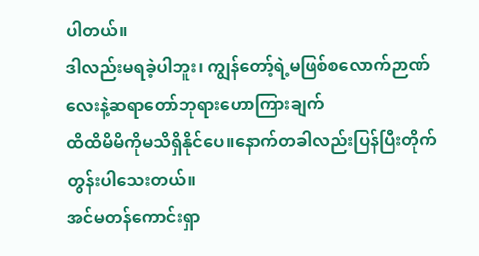ပါတယ်။
ဒါလည်းမရခဲ့ပါဘူး၊ ကျွန်တော့်ရဲ့မဖြစ်စလောက်ဉာဏ်လေးနဲ့ဆရာတော်ဘုရားဟောကြားချက်
ထိထိမိမိကိုမသိရှိနိုင်ပေ။နောက်တခါလည်းပြန်ပြီးတိုက်တွန်းပါသေးတယ်။
အင်မတန်ကောင်းရှာ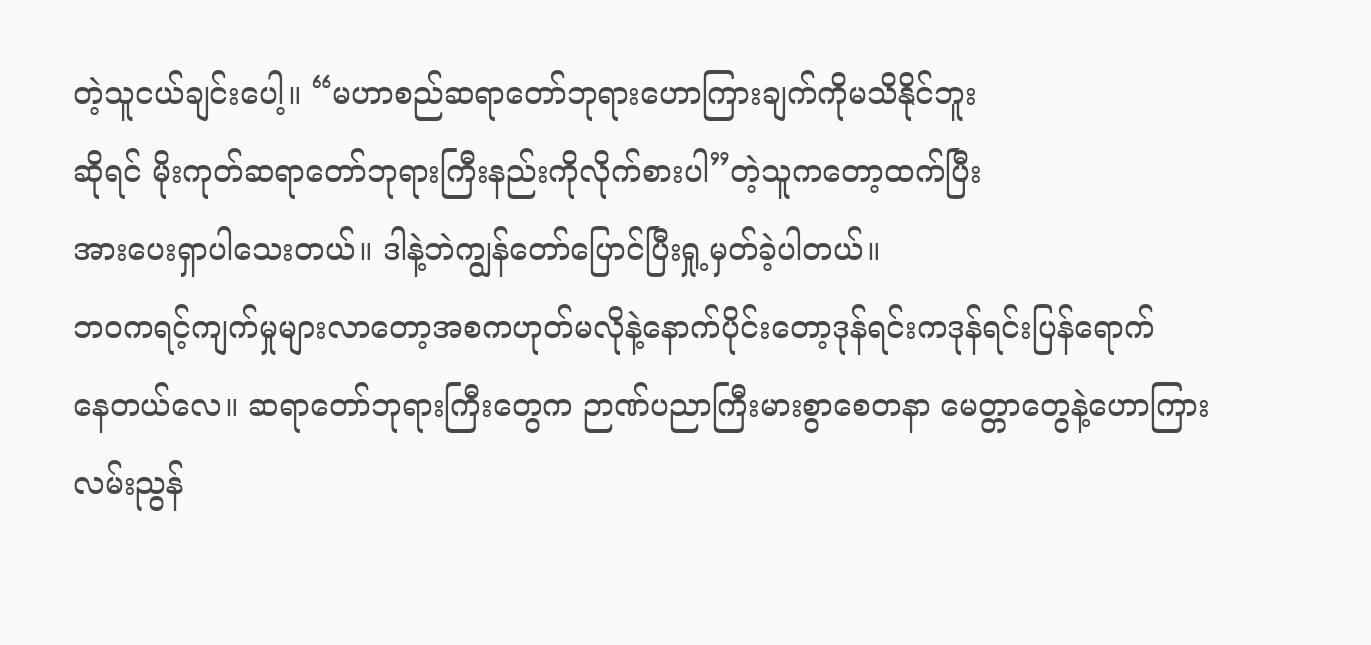တဲ့သူငယ်ချင်းပေါ့။ “မဟာစည်ဆရာတော်ဘုရားဟောကြားချက်ကိုမသိနိုင်ဘူး
ဆိုရင် မိုးကုတ်ဆရာတော်ဘုရားကြီးနည်းကိုလိုက်စားပါ”တဲ့သူကတော့ထက်ပြီး
အားပေးရှာပါသေးတယ်။ ဒါနဲ့ဘဲကျွန်တော်ပြောင်ပြီးရှု့မှတ်ခဲ့ပါတယ်။
ဘဝကရင့်ကျက်မှုများလာတော့အစကဟုတ်မလိုနဲ့နောက်ပိုင်းတော့ဒုန်ရင်းကဒုန်ရင်းပြန်ရောက်
နေတယ်လေ။ ဆရာတော်ဘုရားကြီးတွေက ဉာဏ်ပညာကြီးမားစွာစေတနာ မေတ္တာတွေနဲ့ဟောကြား
လမ်းညွန်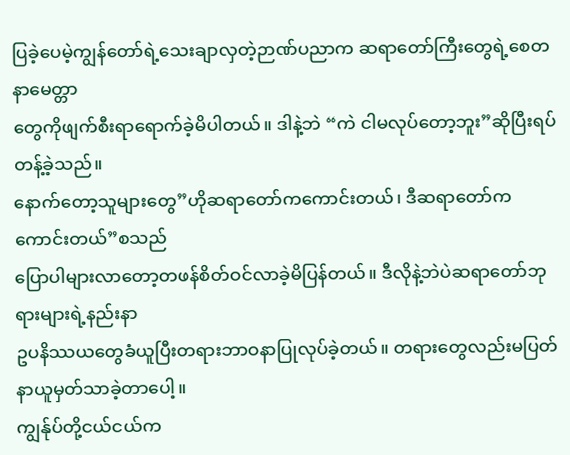ပြခဲ့ပေမဲ့ကျွန်တော်ရဲ့သေးချာလှတဲ့ဉာဏ်ပညာက ဆရာတော်ကြီးတွေရဲ့စေတနာမေတ္တာ
တွေကိုဖျက်စီးရာရောက်ခဲ့မိပါတယ်။ ဒါနဲ့ဘဲ “ကဲ ငါမလုပ်တော့ဘူး”ဆိုပြီးရပ်တန့်ခဲ့သည်။
နောက်တော့သူများတွေ”ဟိုဆရာတော်ကကောင်းတယ်၊ ဒီဆရာတော်ကကောင်းတယ်”စသည်
ပြောပါများလာတော့တဖန်စိတ်ဝင်လာခဲ့မိပြန်တယ်။ ဒီလိုနဲ့ဘဲပဲဆရာတော်ဘုရားများရဲ့နည်းနာ
ဥပနိဿယတွေခံယူပြီးတရားဘာဝနာပြုလုပ်ခဲ့တယ်။ တရားတွေလည်းမပြတ်နာယူမှတ်သာခဲ့တာပေါ့။
ကျွန်ုပ်တို့ငယ်ငယ်က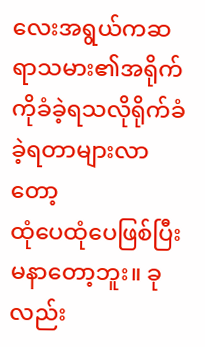လေးအရွယ်ကဆရာသမား၏အရိုက်ကိုခံခဲ့ရသလိုရိုက်ခံခဲ့ရတာများလာတော့
ထုံပေထုံပေဖြစ်ပြီးမနာတော့ဘူး။ ခုလည်း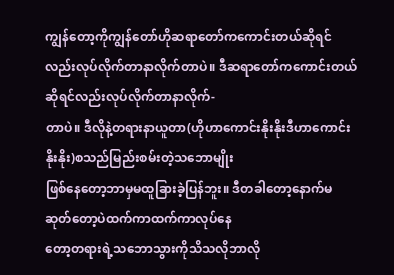ကျွန်တော့ကိုကျွန်တော်ဟိုဆရာတော်ကကောင်းတယ်ဆိုရင်
လည်းလုပ်လိုက်တာနာလိုက်တာပဲ။ ဒီဆရာတော်ကကောင်းတယ်ဆိုရင်လည်းလုပ်လိုက်တာနာလိုက်-
တာပဲ။ ဒီလိုနဲ့တရားနာယူတာ(ဟိုဟာကောင်းနိုးနိုးဒီဟာကောင်းနိုးနိုး)စသည်မြည်းစမ်းတဲ့သဘောမျိုး
ဖြစ်နေတော့ဘာမှမထူခြားခဲ့ပြန်ဘူး။ ဒီတခါတော့နောက်မဆုတ်တော့ပဲထက်ကာထက်ကာလုပ်နေ
တော့တရားရဲ့သဘောသွားကိုသိသလိုဘာလို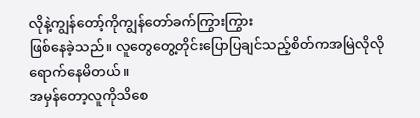လိုနဲ့ကျွန်တော့်ကိုကျွန်တော်ခက်ကြွားကြွား
ဖြစ်နေခဲ့သည်။ လူတွေတွေ့တိုင်းပြောပြချင်သည့်စိတ်ကအမြဲလိုလိုရောက်နေမိတယ်။
အမှန်တော့လူကိုသိစေ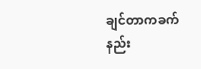ချင်တာကခက်နည်း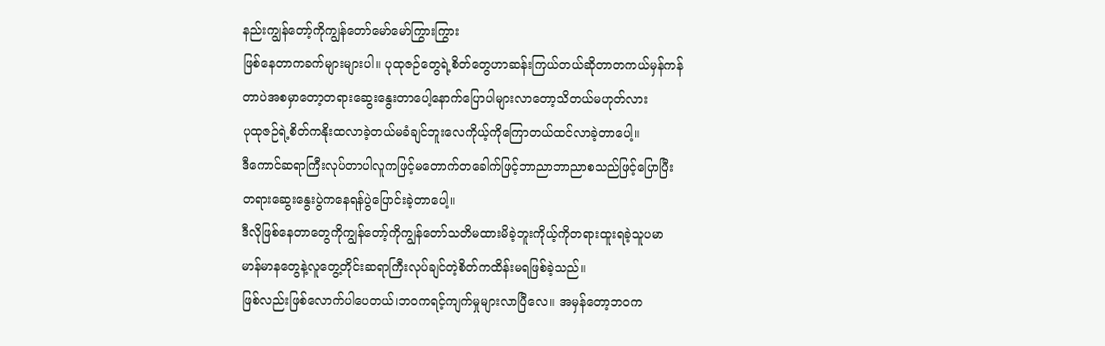နည်းကျွန်တော့်ကိုကျွန်တော်မော်မော်ကြွားကြွား
ဖြစ်နေတာကခက်များများပါ။ ပုထုဇဉ်တွေရဲ့စိတ်တွေဟာဆန်းကြယ်တယ်ဆိုတာတကယ်မှန်ကန်
တာပဲအစမှာတော့တရားဆွေးနွေးတာပေါ့နောက်ပြောပါများလာတော့သိတယ်မဟုတ်လား
ပုထုဇဉ်ရဲ့စိတ်ကနိုးထလာခဲ့တယ်မခံချင်ဘူးလေကိုယ့်ကိုကြောတယ်ထင်လာခဲ့တာပေါ့။
ဒီကောင်ဆရာကြီးလုပ်တာပါလူကဖြင့်မတောက်တခေါက်ဖြင့်ဘာညာဘာညာစသည်ဖြင့်ပြောပြီး
တရားဆွေးနွေးပွဲကနေရန်ပွဲပြောင်းခဲ့တာပေါ့။
ဒီလိုဖြစ်နေတာတွေကိုကျွန်တော့်ကိုကျွန်တော်သတိမထားမိခဲ့ဘူးကိုယ့်ကိုတရားထူးရခဲ့သူပမာ
မာန်မာနတွေနဲ့လူတွေ့တိုင်းဆရာကြီးလုပ်ချင်တဲ့စိတ်ကထိန်းမရဖြစ်ခဲ့သည်။
ဖြစ်လည်းဖြစ်လောက်ပါပေတယ်၊ဘဝကရင့်ကျက်မှုများလာပြီလေ။ အမှန်တော့ဘဝက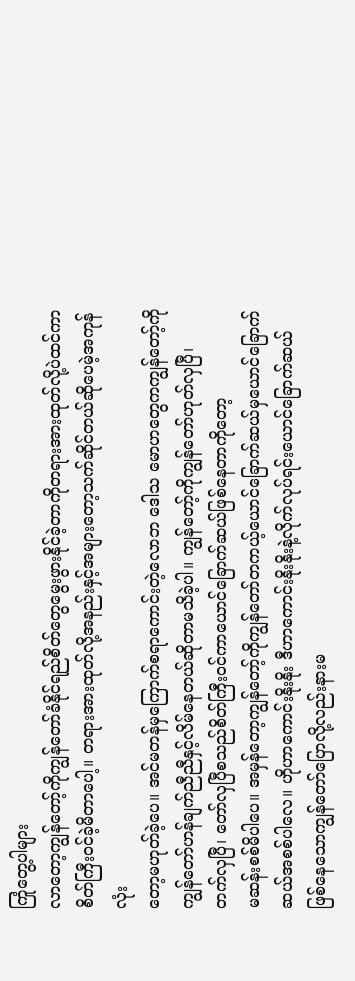ကြုံတွေ့ပါများ
လာတော့ကျွန်တော့်ကိုကျွန်တော်ခံနိုင်ရည်စိတ်တွေမွေးဖွားနိုင်ခဲ့တာကိုတရားအားထုတ်လို့ပဲထင်ကာ
စိတ်ကြီးဝင်ခဲ့မိတာပေါ့။ တရားအားထုတ်လို့အနည်းနှင့်အများတော့သက်ဆိုင်တယ်ဆိုပေမဲ့အကုန်လုံး
တော့မဟုတ်ခဲ့ပေ။ အင်မတန်မှကြောက်စရာကောင်းတဲ့လောဘ ဒေါသ မောဟတွေကကျွန်တော့်ကို
ကျွန်တော်ဟန်ချက်ညီညီနှင့်လိမ်နေတယ်ဆိုတာမသိခဲ့ပါ။ ကျွန်တော့်ကိုကျွန်တော်ဟုတ်လှပြီ၊
တက်လှပြီ၊ တော်လှပြီစသည်စိတ်ကြီးဝင်ကာယောင်ခြောက်ဆယ်ဖြစ်နေတာကိုတော့
မဆန်းစစ်မိပါပေ။ အမှန်တော့ကျွန်တော့်ကိုကျွန်တော်တကယ့်ယောင်ခြောက်ဆယ်မှယောင်ခြောက်
ဆယ်အစစ်ပါလေ။ ဟိုဟာကောင်းနိုးနိုး ဒီဟာကောင်းနိုးနိုးနဲ့လိုက်လုပ်ရင်းယောင်ခြောက်ဆယ်
ဖြစ်နေသောကျွန်တော်ပြောလို့လည်းနားမ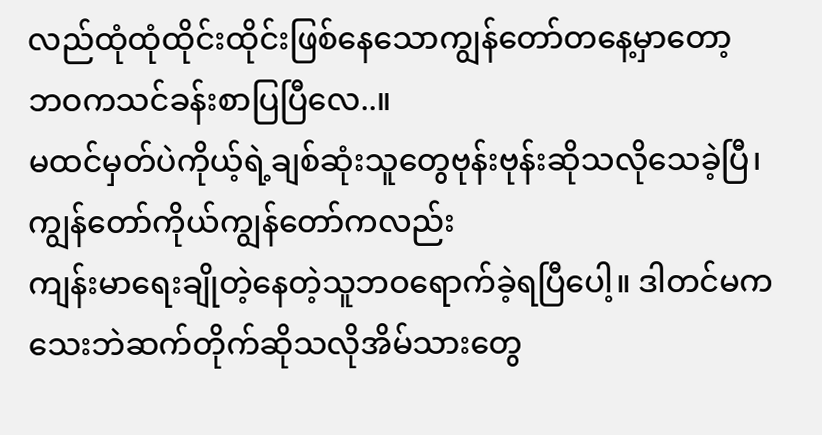လည်ထုံထုံထိုင်းထိုင်းဖြစ်နေသောကျွန်တော်တနေ့မှာတော့
ဘဝကသင်ခန်းစာပြပြီလေ..။
မထင်မှတ်ပဲကိုယ့်ရဲ့ချစ်ဆုံးသူတွေဗုန်းဗုန်းဆိုသလိုသေခဲ့ပြီ၊ ကျွန်တော်ကိုယ်ကျွန်တော်ကလည်း
ကျန်းမာရေးချိုတဲ့နေတဲ့သူဘဝရောက်ခဲ့ရပြီပေါ့။ ဒါတင်မကသေးဘဲဆက်တိုက်ဆိုသလိုအိမ်သားတွေ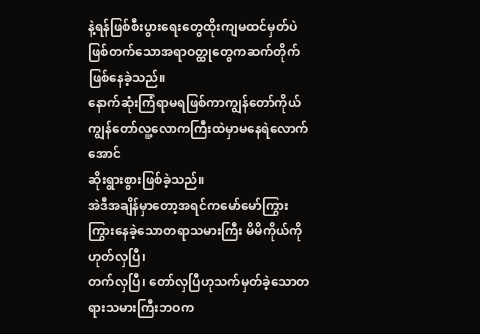နဲ့ရန်ဖြစ်စီးပွားရေးတွေထိုးကျမထင်မှတ်ပဲဖြစ်တက်သောအရာဝတ္ထုတွေကဆက်တိုက်ဖြစ်နေခဲ့သည်။
နောက်ဆုံးကြံရာမရဖြစ်ကာကျွန်တော်ကိုယ်ကျွန်တော်လူ့လောကကြီးထဲမှာမနေရဲလောက်အောင်
ဆိုးရွားစွားဖြစ်ခဲ့သည်။
အဲဒီအချိန်မှာတော့အရင်ကမော်မော်ကြွားကြွားနေခဲ့သောတရာသမားကြီး မိမိကိုယ်ကိုဟုတ်လှပြီ၊
တက်လှပြီ၊ တော်လှပြီဟုသက်မှတ်ခဲ့သောတရားသမားကြီးဘဝက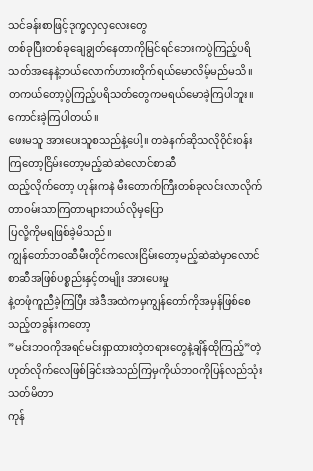သင်ခန်းစာဖြင့်ဒုက္ခလှလှလေးတွေ
တစ်ခုပြီးတစ်ခုချေချွတ်နေတာကိုမြင်ရင်ဘေးကပွဲကြည့်ပရိသတ်အနေနဲ့ဘယ်လောက်ဟားတိုက်ရယ်မောလိမ့်မည်မသိ။ တကယ်တော့ပွဲကြည့်ပရိသတ်တွေကမရယ်မောခဲ့ကြပါဘူး။ ကောင်းခဲ့ကြပါတယ်။
ဖေးမသူ အားပေးသူစသည်နဲ့ပေါ့။ တခဲနက်ဆိုသလိုဝိုင်းဝန်းကြတော့ငြိမ်းတော့မည့်ဆဲဆဲလောင်စာဆီ
ထည့်လိုက်တော့ ဟုန်းကနဲ မီးတောက်ကြီးတစ်ခုလင်းလာလိုက်တာဝမ်းသာကြတာများဘယ်လိုမှပြော
ပြလို့ကိုမရဖြစ်ခဲ့မိသည်။
ကျွန်တော်ဘဝဆီမီးတိုင်ကလေးငြိမ်းတော့မည့်ဆဲဆဲမှာလောင်စာဆီအဖြစ်ပစ္စည်းနှင့်တမျိုး အားပေးမှု
နဲ့တဖုံကူညီခဲ့ကြပြီး အဲဒီအထဲကမှကျွန်တော်ကိုအမှန်ဖြစ်စေသည့်တခွန်းကတော့
”မင်းဘဝကိုအရင်မင်းရှာထားတဲ့တရားတွေနဲ့ချိန်ထိုကြည့်”တဲ့
ဟုတ်လိုက်လေဖြစ်ခြင်းအဲသည်ကြမှကိုယ်ဘဝကိုပြန်လည်သုံးသတ်မိတာ
ကုန်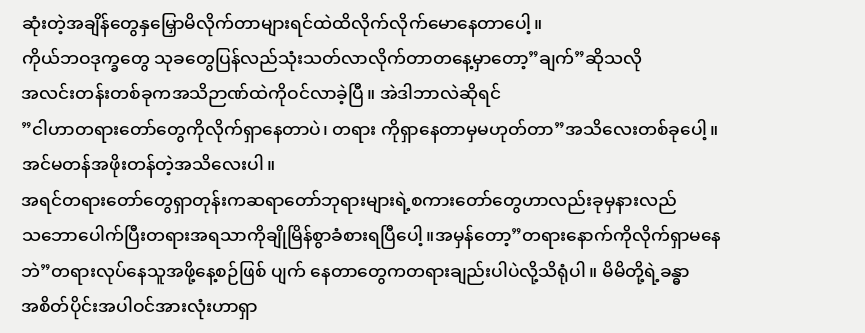ဆုံးတဲ့အချိန်တွေနှမြှောမိလိုက်တာများရင်ထဲထိလိုက်လိုက်မောနေတာပေါ့။
ကိုယ်ဘဝဒုက္ခတွေ သုခတွေပြန်လည်သုံးသတ်လာလိုက်တာတနေ့မှာတော့”ချက်”ဆိုသလို
အလင်းတန်းတစ်ခုကအသိဉာဏ်ထဲကိုဝင်လာခဲ့ပြီ။ အဲဒါဘာလဲဆိုရင်
”ငါဟာတရားတော်တွေကိုလိုက်ရှာနေတာပဲ၊ တရား ကိုရှာနေတာမှမဟုတ်တာ”အသိလေးတစ်ခုပေါ့။
အင်မတန်အဖိုးတန်တဲ့အသိလေးပါ။
အရင်တရားတော်တွေရှာတုန်းကဆရာတော်ဘုရားများရဲ့စကားတော်တွေဟာလည်းခုမှနားလည်
သဘောပေါက်ပြီးတရားအရသာကိုချိုမြိန်စွာခံစားရပြီပေါ့။အမှန်တော့”တရားနောက်ကိုလိုက်ရှာမနေဘဲ”တရားလုပ်နေသူအဖို့နေ့စဉ်ဖြစ် ပျက် နေတာတွေကတရားချည်းပါပဲလို့သိရုံပါ။ မိမိတို့ရဲ့ခန္ဓာ
အစိတ်ပိုင်းအပါဝင်အားလုံးဟာရှာ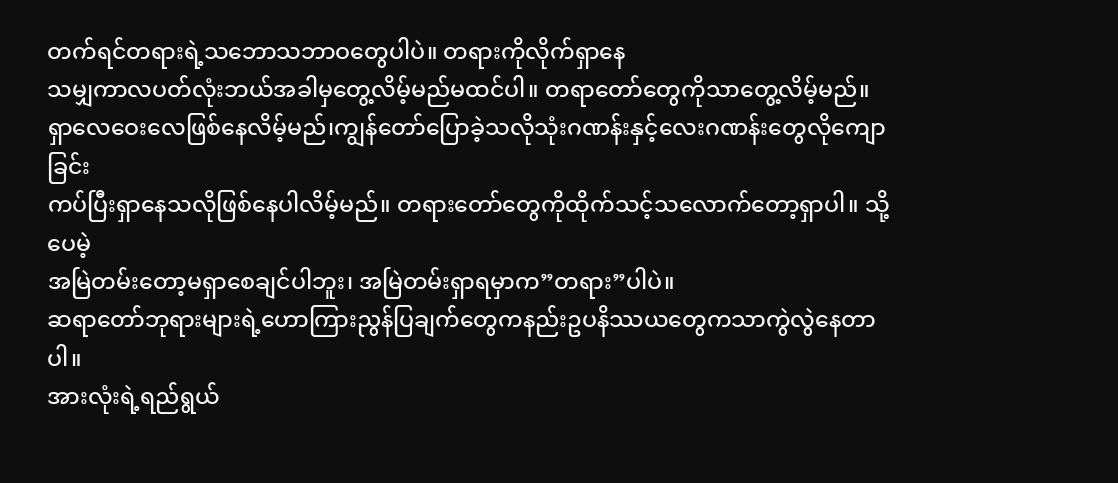တက်ရင်တရားရဲ့သဘောသဘာဝတွေပါပဲ။ တရားကိုလိုက်ရှာနေ
သမျှကာလပတ်လုံးဘယ်အခါမှတွေ့လိမ့်မည်မထင်ပါ။ တရာတော်တွေကိုသာတွေ့လိမ့်မည်။
ရှာလေဝေးလေဖြစ်နေလိမ့်မည်၊ကျွန်တော်ပြောခဲ့သလိုသုံးဂဏန်းနှင့်လေးဂဏန်းတွေလိုကျောခြင်း
ကပ်ပြီးရှာနေသလိုဖြစ်နေပါလိမ့်မည်။ တရားတော်တွေကိုထိုက်သင့်သလောက်တော့ရှာပါ။ သို့ပေမဲ့
အမြဲတမ်းတော့မရှာစေချင်ပါဘူး၊ အမြဲတမ်းရှာရမှာက”တရား”ပါပဲ။
ဆရာတော်ဘုရားများရဲ့ဟောကြားညွန်ပြချက်တွေကနည်းဥပနိဿယတွေကသာကွဲလွဲနေတာပါ။
အားလုံးရဲ့ရည်ရွယ်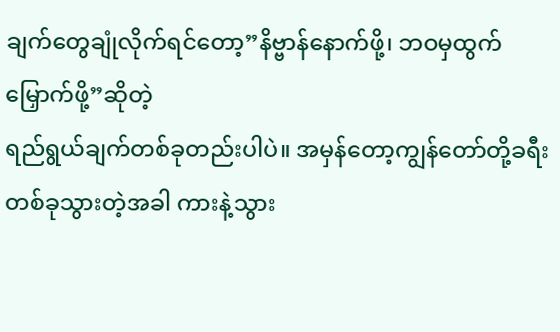ချက်တွေချုံလိုက်ရင်တော့”နိဗ္ဗာန်နောက်ဖို့၊ ဘဝမှထွက်မြှောက်ဖို့”ဆိုတဲ့
ရည်ရွယ်ချက်တစ်ခုတည်းပါပဲ။ အမှန်တော့ကျွန်တော်တို့ခရီးတစ်ခုသွားတဲ့အခါ ကားနဲ့သွား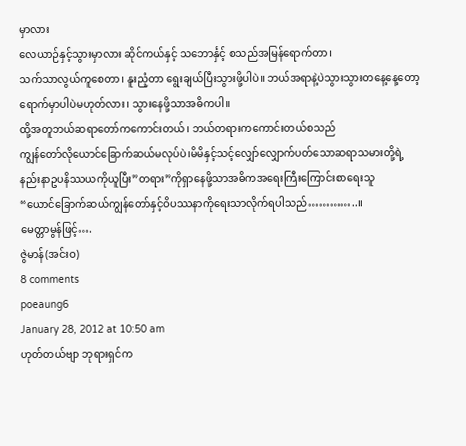မှာလား
လေယာဉ်နှင့်သွားမှာလား ဆိုင်ကယ်နှင့် သဘောင်္နှင့် စသည်အမြန်ရောက်တာ၊
သက်သာလွယ်ကူစေတာ၊ နူးညံ့တာ ရွေးချယ်ပြီးသွားဖို့ပါပဲ။ ဘယ်အရာနဲ့ပဲသွားသွားတနေ့နေ့တော့
ရောက်မှာပါပဲမဟုတ်လား၊ သွားနေဖို့သာအဓိကပါ။
ထို့အတူဘယ်ဆရာတော်ကကောင်းတယ်၊ ဘယ်တရားကကောင်းတယ်စသည်
ကျွန်တော်လိုယောင်ခြောက်ဆယ်မလုပ်ပဲ၊မိမိနှင့်သင့်လျှော်လျှောက်ပတ်သောဆရာသမားတို့ရဲ့
နည်းနာဥပနိဿယကိုယူပြီး”တရား”ကိုရှာနေဖို့သာအဓိကအရေးကြီးကြောင်းစာရေးသူ
“ယောင်ခြောက်ဆယ်ကျွန်တော်နှင့်ဝိပဿနာကိုရေးသာလိုက်ရပါသည်…………..။
မေတ္တာမွန်ဖြင့်….
ဇွဲမာန်(အင်းဝ)
8 comments
poeaung6
January 28, 2012 at 10:50 am
ဟုတ်တယ်ဗျာ ဘုရားရှင်က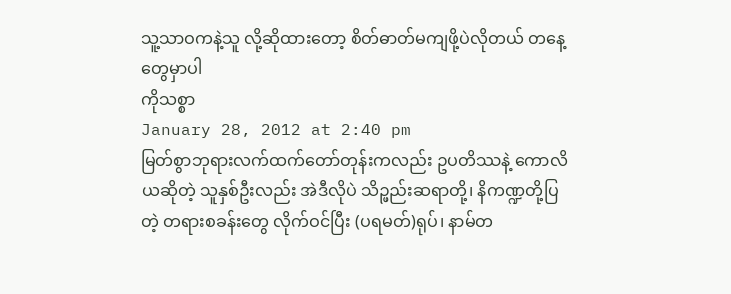သူ့သာဝကနဲ့သူ လို့ဆိုထားတော့ စိတ်ဓာတ်မကျဖို့ပဲလိုတယ် တနေ့တွေမှာပါ
ကိုသစ္စာ
January 28, 2012 at 2:40 pm
မြတ်စွာဘုရားလက်ထက်တော်တုန်းကလည်း ဥပတိဿနဲ့ ကောလိယဆိုတဲ့ သူနှစ်ဦးလည်း အဲဒီလိုပဲ သိဉ္ဖည်းဆရာတို့၊ နိကဏ္ဍတို့ပြတဲ့ တရားစခန်းတွေ လိုက်ဝင်ပြီး (ပရမတ်)ရုပ်၊ နာမ်တ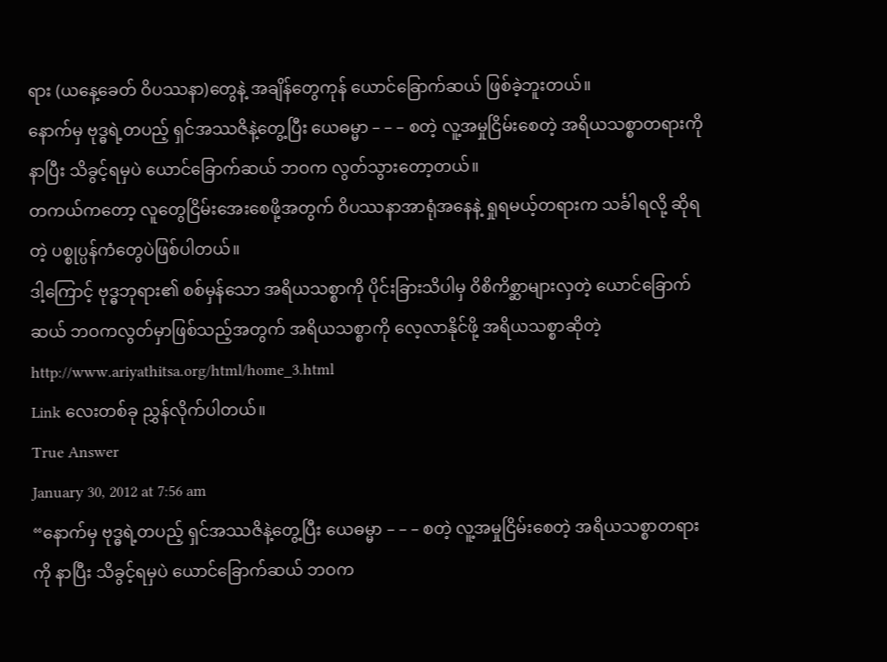ရား (ယနေ့ခေတ် ဝိပဿနာ)တွေနဲ့ အချိန်တွေကုန် ယောင်ခြောက်ဆယ် ဖြစ်ခဲ့ဘူးတယ်။
နောက်မှ ဗုဒ္ဓရဲ့တပည့် ရှင်အဿဇိနဲ့တွေ့ပြီး ယေဓမ္မာ – – – စတဲ့ လူ့အမှုငြိမ်းစေတဲ့ အရိယသစ္စာတရားကို နာပြီး သိခွင့်ရမှပဲ ယောင်ခြောက်ဆယ် ဘဝက လွတ်သွားတော့တယ်။
တကယ်ကတော့ လူတွေငြိမ်းအေးစေဖို့အတွက် ဝိပဿနာအာရုံအနေနဲ့ ရှုရမယ့်တရားက သင်္ခါရလို့ ဆိုရတဲ့ ပစ္စုပ္ပန်ကံတွေပဲဖြစ်ပါတယ်။
ဒါ့ကြောင့် ဗုဒ္ဓဘုရား၏ စစ်မှန်သော အရိယသစ္စာကို ပိုင်းခြားသိပါမှ ဝိစိကိစ္ဆာများလှတဲ့ ယောင်ခြောက်ဆယ် ဘဝကလွတ်မှာဖြစ်သည့်အတွက် အရိယသစ္စာကို လေ့လာနိုင်ဖို့ အရိယသစ္စာဆိုတဲ့
http://www.ariyathitsa.org/html/home_3.html
Link လေးတစ်ခု ညွှန်လိုက်ပါတယ်။
True Answer
January 30, 2012 at 7:56 am
“နောက်မှ ဗုဒ္ဓရဲ့တပည့် ရှင်အဿဇိနဲ့တွေ့ပြီး ယေဓမ္မာ – – – စတဲ့ လူ့အမှုငြိမ်းစေတဲ့ အရိယသစ္စာတရားကို နာပြီး သိခွင့်ရမှပဲ ယောင်ခြောက်ဆယ် ဘဝက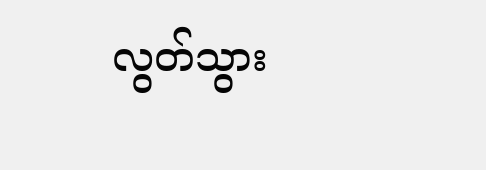လွတ်သွား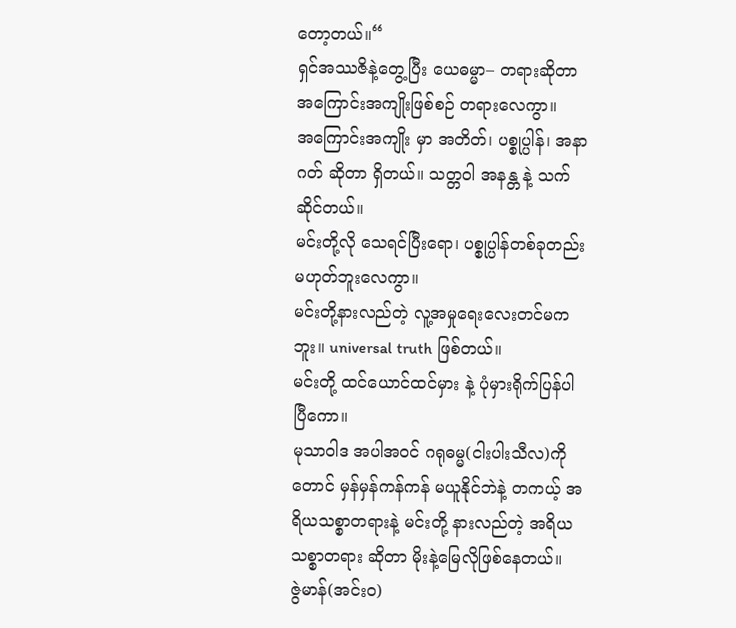တော့တယ်။“
ရှင်အဿဇိနဲ့တွေ့ပြီး ယေဓမ္မာ– တရားဆိုတာ အကြောင်းအကျိုးဖြစ်စဉ် တရားလေကွာ။
အကြောင်းအကျိုး မှာ အတိတ်၊ ပစ္စုပ္ပါန်၊ အနာဂတ် ဆိုတာ ရှိတယ်။ သတ္တဝါ အနန္တ နဲ့ သက်ဆိုင်တယ်။
မင်းတို့လို သေရင်ပြီးရော၊ ပစ္စုပ္ပါန်တစ်ခုတည်း မဟုတ်ဘူးလေကွာ။
မင်းတို့နားလည်တဲ့ လူ့အမှုရေးလေးတင်မကဘူး။ universal truth ဖြစ်တယ်။
မင်းတို့ ထင်ယောင်ထင်မှား နဲ့ ပုံမှားရိုက်ပြန်ပါပြီကော။
မုသာဝါဒ အပါအဝင် ဂရုဓမ္မ(ငါးပါးသီလ)ကိုတောင် မှန်မှန်ကန်ကန် မယူနိုင်ဘဲနဲ့ တကယ့် အရိယသစ္စာတရားနဲ့ မင်းတို့ နားလည်တဲ့ အရိယသစ္စာတရား ဆိုတာ မိုးနဲ့မြေလိုဖြစ်နေတယ်။
ဇွဲမာန်(အင်းဝ)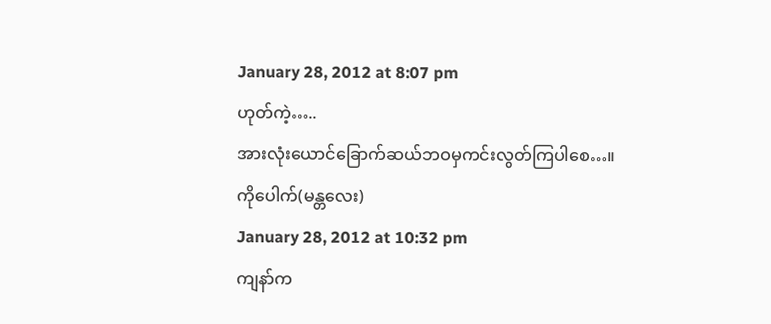January 28, 2012 at 8:07 pm
ဟုတ်ကဲ့…..
အားလုံးယောင်ခြောက်ဆယ်ဘဝမှကင်းလွတ်ကြပါစေ…။
ကိုပေါက်(မန္တလေး)
January 28, 2012 at 10:32 pm
ကျနာ်က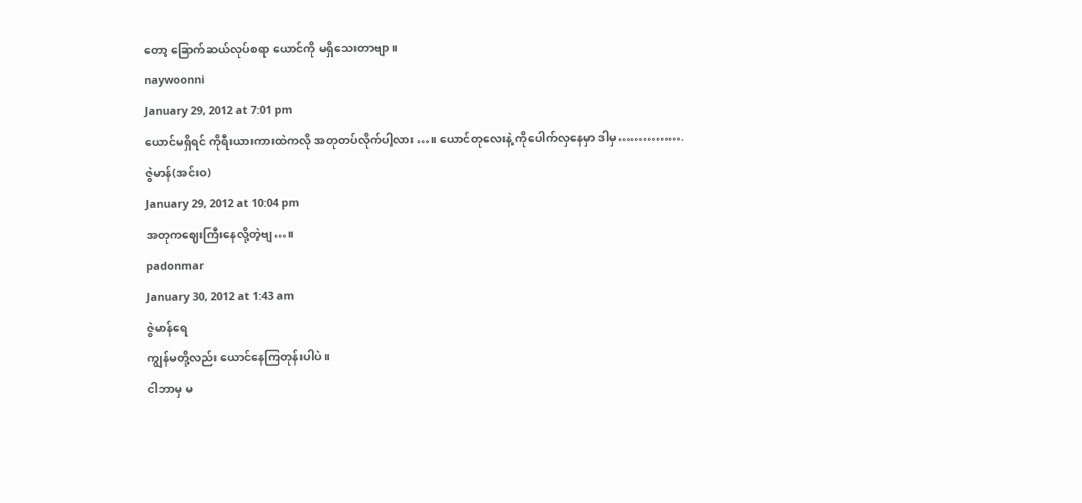တော့ ခြောက်ဆယ်လုပ်စရာ ယောင်ကို မရှိသေးတာဗျာ။
naywoonni
January 29, 2012 at 7:01 pm
ယောင်မရှိရင် ကိုရီးယားကားထဲကလို အတုတပ်လိုက်ပါ့လား …။ ယောင်တုလေးနဲ့ ကိုပေါက်လှနေမှာ ဒါမှ…………….
ဇွဲမာန်(အင်းဝ)
January 29, 2012 at 10:04 pm
အတုကဈေးကြီးနေလို့တဲ့ဗျ…။
padonmar
January 30, 2012 at 1:43 am
ဇွဲမာန်ရေ
ကျွန်မတို့လည်း ယောင်နေကြတုန်းပါပဲ။
ငါဘာမှ မ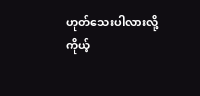ဟုတ်သေးပါလားလို့
ကိုယ့်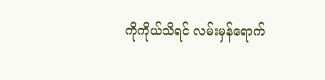ကိုကိုယ်သိရင် လမ်းမှန်ရောက်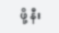ဖို့ နီး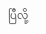ပြီလို့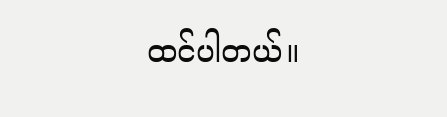ထင်ပါတယ်။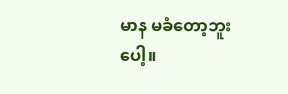မာန မခံတော့ဘူးပေါ့။